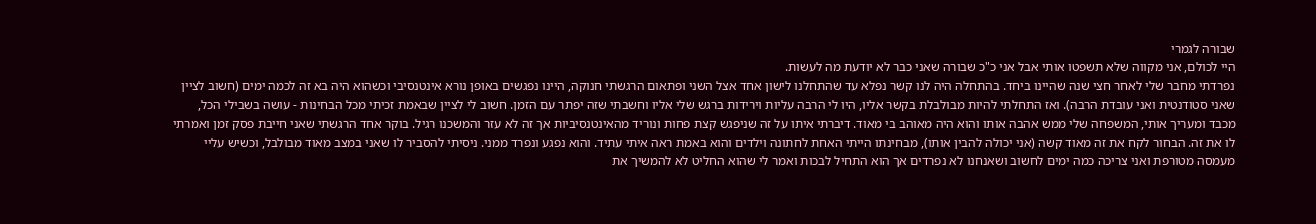שבורה לגמרי
היי לכולם, אני מקווה שלא תשפטו אותי אבל אני כ"כ שבורה שאני כבר לא יודעת מה לעשות.
נפרדתי מחבר שלי לאחר חצי שנה שהיינו ביחד. בהתחלה היה לנו קשר נפלא עד שהתחלנו לישון אחד אצל השני ופתאום הרגשתי חנוקה, היינו נפגשים באופן נורא אינטנסיבי וכשהוא היה בא זה לכמה ימים (חשוב לציין שאני סטודנטית ואני עובדת הרבה). ואז התחלתי להיות מבולבלת בקשר אליו, היו לי הרבה עליות וירידות ברגש שלי אליו וחשבתי שזה יפתר עם הזמן. חשוב לי לציין שבאמת זכיתי מכל הבחינות - עושה בשבילי הכל, מכבד ומעריך אותי, המשפחה שלי ממש אהבה אותו והוא היה מאוהב בי מאוד. דיברתי איתו על זה שניפגש קצת פחות ונוריד מהאינטנסיביות אך זה לא עזר והמשכנו רגיל. בוקר אחד הרגשתי שאני חייבת פסק זמן ואמרתי לו את זה. הבחור לקח את זה מאוד קשה (אני יכולה להבין אותו), מבחינתו הייתי האחת לחתונה וילדים והוא באמת ראה איתי עתיד. והוא נפגע ונפרד ממני. ניסיתי להסביר לו שאני במצב מאוד מבולבל, וכשיש עליי מעמסה מטורפת ואני צריכה כמה ימים לחשוב ושאנחנו לא נפרדים אך הוא התחיל לבכות ואמר לי שהוא החליט לא להמשיך את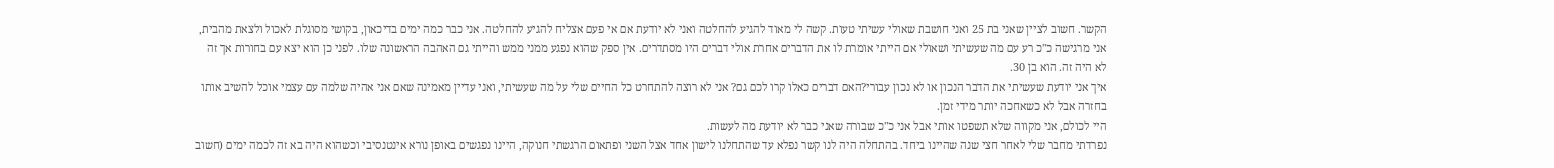הקשר. חשוב לציין שאני בת 25 ואני חושבת שאולי עשיתי טעות. קשה לי מאוד להגיע להחלטה ואני לא יודעת אם אי פעם אצליח להגיע להחלטה. אני כבר כמה ימים בדיכאון, בקושי מסוגלת לאכול ולצאת מהבית, אני מרגישה כ"כ רע עם מה שעשיתי ושאולי אם הייתי אומרת לו את הדברים אחרת אולי דברים היו מסתדרים. אין ספק שהוא נפגע ממני ממש והייתי גם האהבה הראשונה שלו. לפני כן הוא יצא עם בחורות אך זה לא היה זה. הוא בן 30.
איך אני יודעת שעשיתי את הדבר הנכון או לא נכון עבורי?האם דברים כאלו קרו לכם גם? אני לא רוצה להתחרט כל החיים שלי על מה שעשיתי, ואני עדיין מאמינה שאם אני אהיה שלמה עם עצמי אוכל להשיב אותו בחזרה אבל לא כשאחכה יותר מידי זמן.
היי לכולם, אני מקווה שלא תשפטו אותי אבל אני כ"כ שבורה שאני כבר לא יודעת מה לעשות.
נפרדתי מחבר שלי לאחר חצי שנה שהיינו ביחד. בהתחלה היה לנו קשר נפלא עד שהתחלנו לישון אחד אצל השני ופתאום הרגשתי חנוקה, היינו נפגשים באופן נורא אינטנסיבי וכשהוא היה בא זה לכמה ימים (חשוב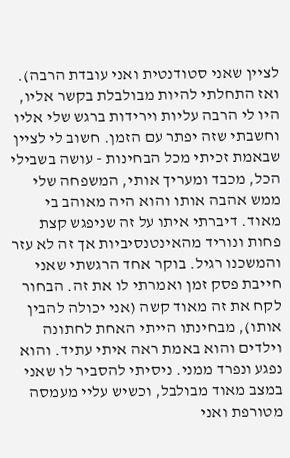לציין שאני סטודנטית ואני עובדת הרבה). ואז התחלתי להיות מבולבלת בקשר אליו, היו לי הרבה עליות וירידות ברגש שלי אליו וחשבתי שזה יפתר עם הזמן. חשוב לי לציין שבאמת זכיתי מכל הבחינות - עושה בשבילי הכל, מכבד ומעריך אותי, המשפחה שלי ממש אהבה אותו והוא היה מאוהב בי מאוד. דיברתי איתו על זה שניפגש קצת פחות ונוריד מהאינטנסיביות אך זה לא עזר והמשכנו רגיל. בוקר אחד הרגשתי שאני חייבת פסק זמן ואמרתי לו את זה. הבחור לקח את זה מאוד קשה (אני יכולה להבין אותו), מבחינתו הייתי האחת לחתונה וילדים והוא באמת ראה איתי עתיד. והוא נפגע ונפרד ממני. ניסיתי להסביר לו שאני במצב מאוד מבולבל, וכשיש עליי מעמסה מטורפת ואני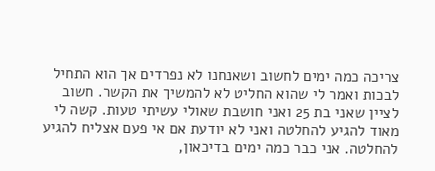צריכה כמה ימים לחשוב ושאנחנו לא נפרדים אך הוא התחיל לבכות ואמר לי שהוא החליט לא להמשיך את הקשר. חשוב לציין שאני בת 25 ואני חושבת שאולי עשיתי טעות. קשה לי מאוד להגיע להחלטה ואני לא יודעת אם אי פעם אצליח להגיע להחלטה. אני כבר כמה ימים בדיכאון,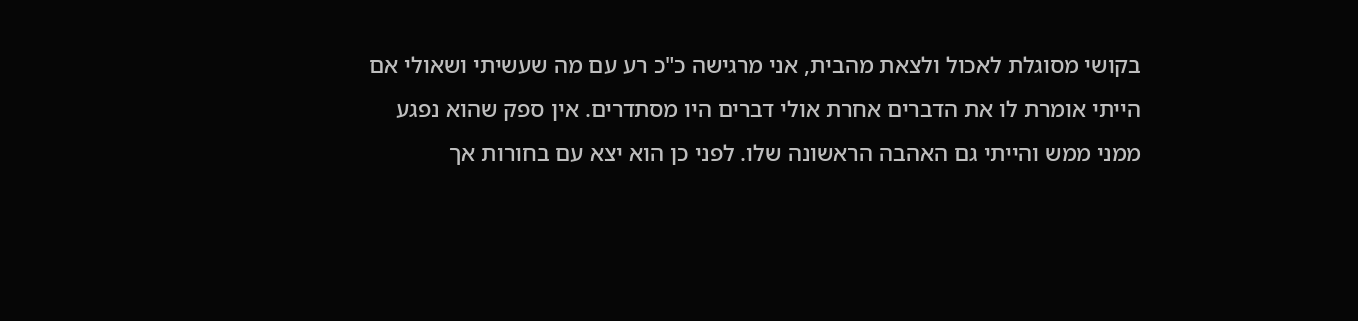בקושי מסוגלת לאכול ולצאת מהבית, אני מרגישה כ"כ רע עם מה שעשיתי ושאולי אם הייתי אומרת לו את הדברים אחרת אולי דברים היו מסתדרים. אין ספק שהוא נפגע ממני ממש והייתי גם האהבה הראשונה שלו. לפני כן הוא יצא עם בחורות אך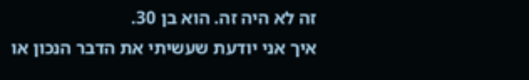זה לא היה זה. הוא בן 30.
איך אני יודעת שעשיתי את הדבר הנכון או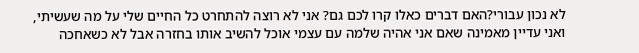לא נכון עבורי?האם דברים כאלו קרו לכם גם? אני לא רוצה להתחרט כל החיים שלי על מה שעשיתי, ואני עדיין מאמינה שאם אני אהיה שלמה עם עצמי אוכל להשיב אותו בחזרה אבל לא כשאחכה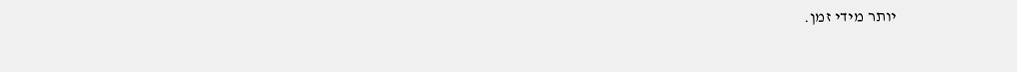יותר מידי זמן.